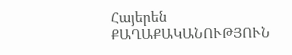Հայերեն
ՔԱՂԱՔԱԿԱՆՈՒԹՅՈՒՆ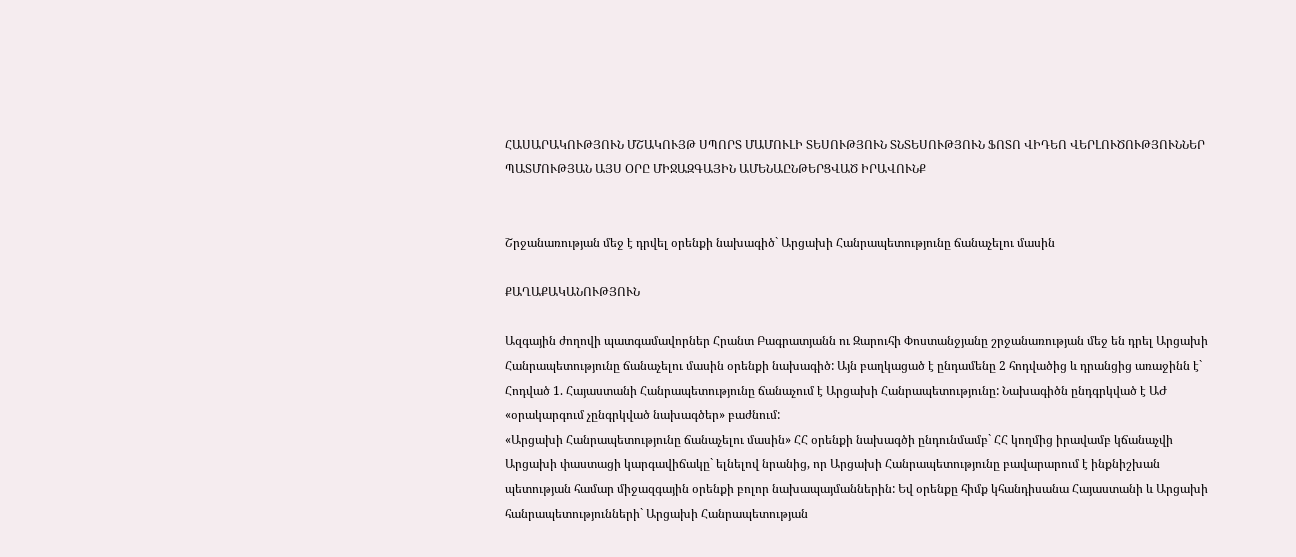ՀԱՍԱՐԱԿՈՒԹՅՈՒՆ ՄՇԱԿՈՒՅԹ ՍՊՈՐՏ ՄԱՄՈՒԼԻ ՏԵՍՈՒԹՅՈՒՆ ՏՆՏԵՍՈՒԹՅՈՒՆ ՖՈՏՈ ՎԻԴԵՈ ՎԵՐԼՈՒԾՈՒԹՅՈՒՆՆԵՐ ՊԱՏՄՈՒԹՅԱՆ ԱՅՍ ՕՐԸ ՄԻՋԱԶԳԱՅԻՆ ԱՄԵՆԱԸՆԹԵՐՑՎԱԾ ԻՐԱՎՈՒՆՔ


Շրջանառության մեջ է դրվել օրենքի նախագիծ` Արցախի Հանրապետությունը ճանաչելու մասին

ՔԱՂԱՔԱԿԱՆՈՒԹՅՈՒՆ

Ազգային ժողովի պատգամավորներ Հրանտ Բագրատյանն ու Զարուհի Փոստանջյանը շրջանառության մեջ են դրել Արցախի Հանրապետությունը ճանաչելու մասին օրենքի նախագիծ: Այն բաղկացած է ընդամենը 2 հոդվածից և դրանցից առաջինն է` Հոդված 1. Հայաստանի Հանրապետությունը ճանաչում է Արցախի Հանրապետությունը: Նախագիծն ընդգրկված է ԱԺ «օրակարգում չընգրկված նախագծեր» բաժնում:
«Արցախի Հանրապետությունը ճանաչելու մասին» ՀՀ օրենքի նախագծի ընդունմամբ` ՀՀ կողմից իրավամբ կճանաչվի Արցախի փաստացի կարգավիճակը` ելնելով նրանից, որ Արցախի Հանրապետությունը բավարարում է ինքնիշխան պետության համար միջազգային օրենքի բոլոր նախապայմաններին: Եվ օրենքը հիմք կհանդիսանա Հայաստանի և Արցախի հանրապետությունների` Արցախի Հանրապետության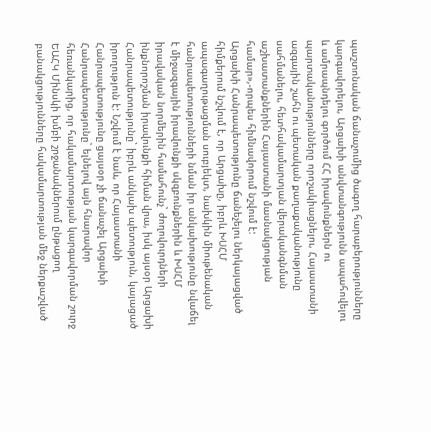պաշտոնական ճանաչումից ծագող հարաբերությունները կարգավորելու, Արցախի անվտանգությունն ապահովելու և ամրապնդելու գործում ՀՀ իրավունքներն ու պարտականությունները որոշակիացնելու, Հայաստանի ազգային շահն ու պետական քաղաքականությունը սահմանելու, հետհակամարտյան վերականգնման աշխատանքներին Հայաստանի մասնակցության համար»,-որպես հիմնավորում նշվում է:
Արցախի Հանրապետությունը ճանեչելու ներկայացված հիմքերում նշվում է, որ Արցախը, իբրև ԽՍՀՄ ապագաղութացման սուբյեկտ, նախկին միութենական հանրապետությունների նման իր անկախությունը նվաճել է միջազգային իրավունքի սկզբունքներին և ԽՍՀՄ իրավական նորմերին համահունչ` ժողովուրդների ինքնորոշման իրավունքի հիման վրա, իսկ այսօր Արցախի Հանրապետությունը` իբրև անկախ պետություն, կայացած իրողություն է: Նշվում է նաև, որ Հայաստանի Հանրապետությունը ցայսօր չի ճանաչել Արցախի Հանրապետությունը` ելնելով այն հնարավոր հեռանկարից, որ հակամարտության կարգավորման շուրջ ԵԱՀԿ Մինսկի խմբի շրջանակներում ընթացող բանակցությունները հակամարտության մեջ ներքաշված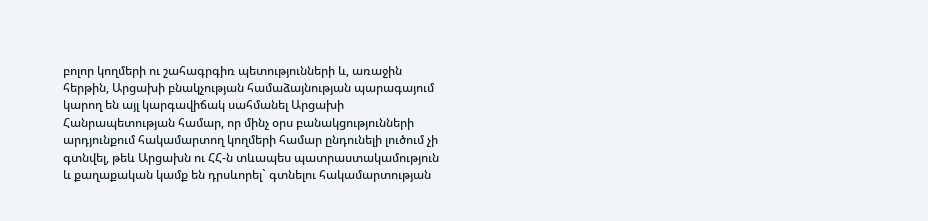բոլոր կողմերի ու շահագրգիռ պետությունների և, առաջին հերթին, Արցախի բնակչության համաձայնության պարագայում կարող են այլ կարգավիճակ սահմանել Արցախի Հանրապետության համար, որ մինչ օրս բանակցությունների արդյունքում հակամարտող կողմերի համար ընդունելի լուծում չի գտնվել, թեև Արցախն ու ՀՀ-ն տևապես պատրաստակամություն և քաղաքական կամք են դրսևորել` գտնելու հակամարտության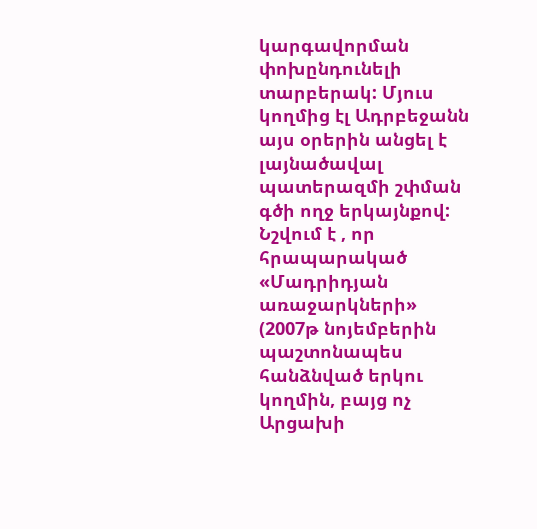կարգավորման փոխընդունելի տարբերակ: Մյուս կողմից էլ Ադրբեջանն այս օրերին անցել է լայնածավալ պատերազմի շփման գծի ողջ երկայնքով:
Նշվում է , որ հրապարակած «Մադրիդյան առաջարկների» (2007թ նոյեմբերին պաշտոնապես հանձնված երկու կողմին, բայց ոչ Արցախի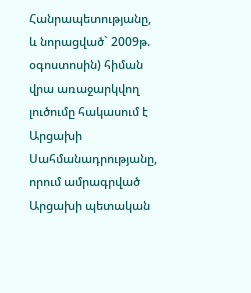Հանրապետությանը, և նորացված` 2009թ. օգոստոսին) հիման վրա առաջարկվող լուծումը հակասում է Արցախի Սահմանադրությանը, որում ամրագրված Արցախի պետական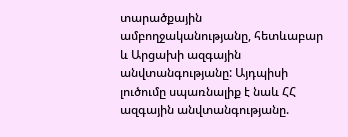տարածքային ամբողջականությանը, հետևաբար և Արցախի ազգային անվտանգությանը: Այդպիսի լուծումը սպառնալիք է նաև ՀՀ ազգային անվտանգությանը.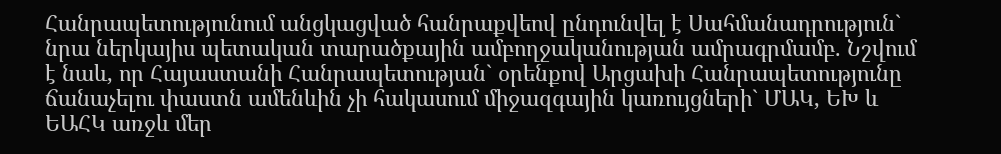Հանրապետությունում անցկացված հանրաքվեով ընդունվել է Սահմանադրություն` նրա ներկայիս պետական տարածքային ամբողջականության ամրագրմամբ. Նշվում է նաև, որ Հայաստանի Հանրապետության` օրենքով Արցախի Հանրապետությունը ճանաչելու փաստն ամենևին չի հակասում միջազգային կառույցների` ՄԱԿ, ԵԽ և ԵԱՀԿ առջև մեր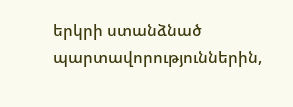երկրի ստանձնած պարտավորություններին,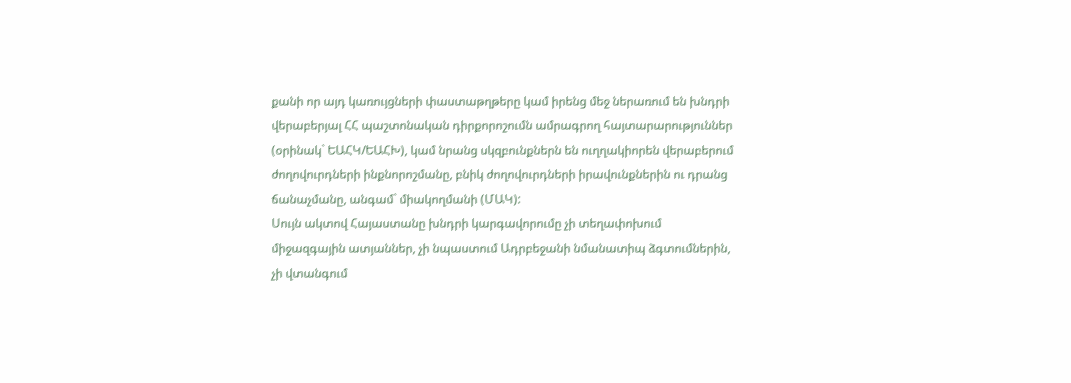քանի որ այդ կառույցների փաստաթղթերը կամ իրենց մեջ ներառում են խնդրի վերաբերյալ ՀՀ պաշտոնական դիրքորոշումն ամրագրող հայտարարություններ (օրինակ` ԵԱՀԿ/ԵԱՀԽ), կամ նրանց սկզբունքներն են ուղղակիորեն վերաբերում ժողովուրդների ինքնորոշմանը, բնիկ ժողովուրդների իրավունքներին ու դրանց ճանաչմանը, անգամ` միակողմանի (ՄԱԿ):
Սույն ակտով Հայաստանը խնդրի կարգավորումը չի տեղափոխում միջազգային ատյաններ, չի նպաստում Ադրբեջանի նմանատիպ ձգտումներին, չի վտանգում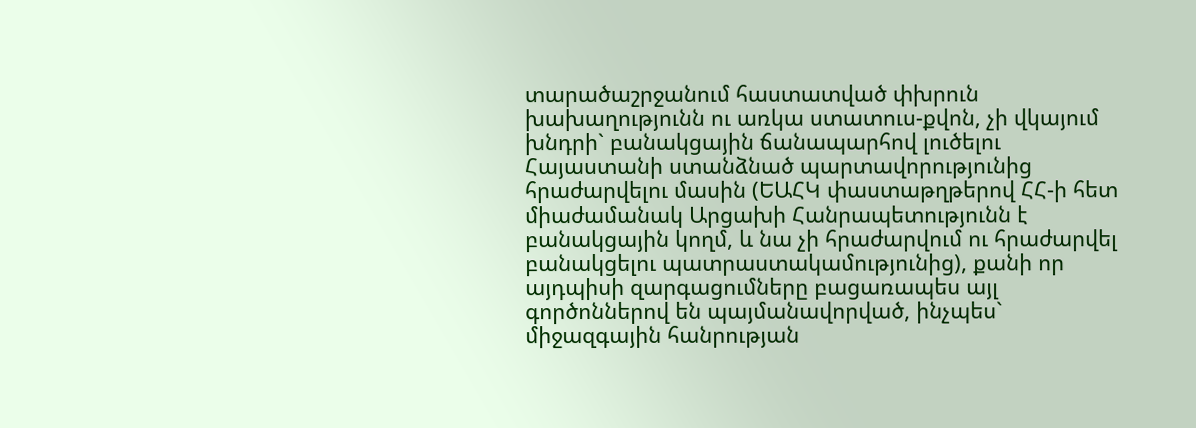տարածաշրջանում հաստատված փխրուն խախաղությունն ու առկա ստատուս-քվոն, չի վկայում խնդրի` բանակցային ճանապարհով լուծելու Հայաստանի ստանձնած պարտավորությունից հրաժարվելու մասին (ԵԱՀԿ փաստաթղթերով ՀՀ-ի հետ միաժամանակ Արցախի Հանրապետությունն է բանակցային կողմ, և նա չի հրաժարվում ու հրաժարվել բանակցելու պատրաստակամությունից), քանի որ այդպիսի զարգացումները բացառապես այլ գործոններով են պայմանավորված, ինչպես` միջազգային հանրության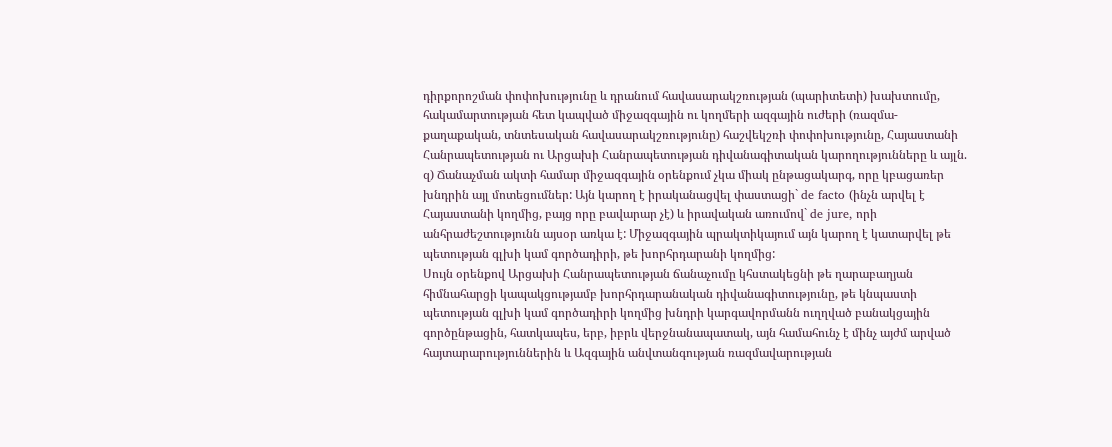դիրքորոշման փոփոխությունը և դրանում հավասարակշռության (պարիտետի) խախտումը, հակամարտության հետ կապված միջազգային ու կողմերի ազգային ուժերի (ռազմա-քաղաքական, տնտեսական հավասարակշռությունը) հաշվեկշռի փոփոխությունը, Հայաստանի Հանրապետության ու Արցախի Հանրապետության դիվանագիտական կարողությունները և այլն. զ) Ճանաչման ակտի համար միջազգային օրենքում չկա միակ ընթացակարգ, որը կբացառեր խնդրին այլ մոտեցումներ: Այն կարող է իրականացվել փաստացի` de facto (ինչն արվել է Հայաստանի կողմից, բայց որը բավարար չէ) և իրավական առումով` de jure, որի անհրաժեշտությունն այսօր առկա է: Միջազգային պրակտիկայում այն կարող է կատարվել թե պետության գլխի կամ գործադիրի, թե խորհրդարանի կողմից:
Սույն օրենքով Արցախի Հանրապետության ճանաչումը կհստակեցնի թե ղարաբաղյան հիմնահարցի կապակցությամբ խորհրդարանական դիվանագիտությունը, թե կնպաստի պետության գլխի կամ գործադիրի կողմից խնդրի կարգավորմանն ուղղված բանակցային գործընթացին, հատկապես, երբ, իբրև վերջնանապատակ, այն համահունչ է մինչ այժմ արված հայտարարություններին և Ազգային անվտանգության ռազմավարության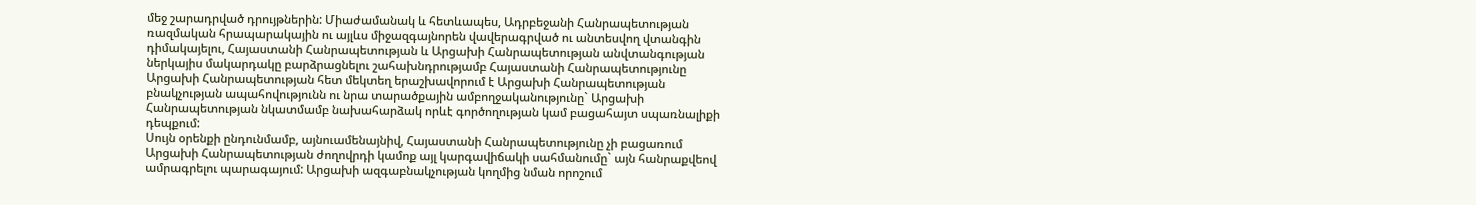մեջ շարադրված դրույթներին: Միաժամանակ և հետևապես, Ադրբեջանի Հանրապետության ռազմական հրապարակային ու այլևս միջազգայնորեն վավերագրված ու անտեսվող վտանգին դիմակայելու, Հայաստանի Հանրապետության և Արցախի Հանրապետության անվտանգության ներկայիս մակարդակը բարձրացնելու շահախնդրությամբ Հայաստանի Հանրապետությունը Արցախի Հանրապետության հետ մեկտեղ երաշխավորում է Արցախի Հանրապետության բնակչության ապահովությունն ու նրա տարածքային ամբողջականությունը` Արցախի Հանրապետության նկատմամբ նախահարձակ որևէ գործողության կամ բացահայտ սպառնալիքի դեպքում:
Սույն օրենքի ընդունմամբ, այնուամենայնիվ, Հայաստանի Հանրապետությունը չի բացառում Արցախի Հանրապետության ժողովրդի կամոք այլ կարգավիճակի սահմանումը` այն հանրաքվեով ամրագրելու պարագայում: Արցախի ազգաբնակչության կողմից նման որոշում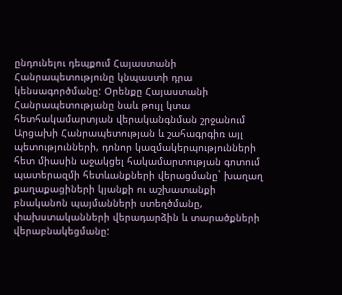ընդունելու դեպքում Հայաստանի Հանրապետությունը կնպաստի դրա կենսագործմանը: Օրենքը Հայաստանի Հանրապետությանը նաև թույլ կտա հետհակամարտյան վերականգնման շրջանում Արցախի Հանրապետության և շահագրգիռ այլ պետությունների, դոնոր կազմակերպությունների հետ միասին աջակցել հակամարտության գոտում պատերազմի հետևանքների վերացմանը` խաղաղ քաղաքացիների կյանքի ու աշխատանքի բնականոն պայմանների ստեղծմանը, փախստականների վերադարձին և տարածքների վերաբնակեցմանը: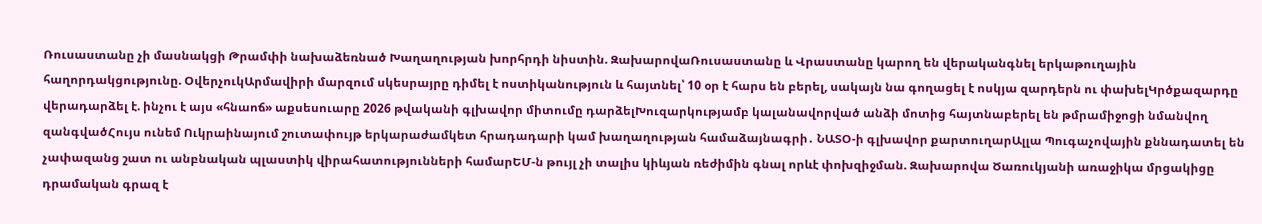Ռուսաստանը չի մասնակցի Թրամփի նախաձեռնած Խաղաղության խորհրդի նիստին. ԶախարովաՌուսաստանը և Վրաստանը կարող են վերականգնել երկաթուղային հաղորդակցությունը. ՕվերչուկԱրմավիրի մարզում սկեսրայրը դիմել է ոստիկանություն և հայտնել՝ 10 օր է հարս են բերել, սակայն նա գողացել է ոսկյա զարդերն ու փախելԿրծքազարդը վերադարձել է. ինչու է այս «հնաոճ» աքսեսուարը 2026 թվականի գլխավոր միտումը դարձելԽուզարկությամբ կալանավորված անձի մոտից հայտնաբերել են թմրամիջոցի նմանվող զանգվածՀույս ունեմ Ուկրաինայում շուտափույթ երկարաժամկետ հրադադարի կամ խաղաղության համաձայնագրի․ ՆԱՏՕ-ի գլխավոր քարտուղարԱլլա Պուգաչովային քննադատել են չափազանց շատ ու անբնական պլաստիկ վիրահատությունների համարԵՄ-ն թույլ չի տալիս կիևյան ռեժիմին գնալ որևէ փոխզիջման. Զախարովա Ծառուկյանի առաջիկա մրցակիցը դրամական գրազ է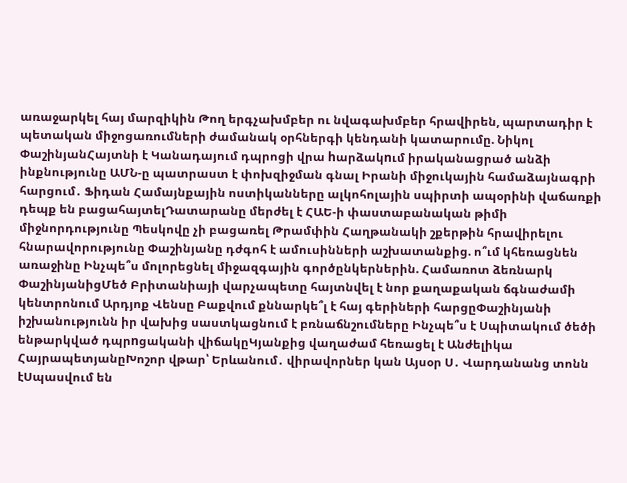առաջարկել հայ մարզիկին Թող երգչախմբեր ու նվագախմբեր հրավիրեն, պարտադիր է պետական միջոցառումների ժամանակ օրհներգի կենդանի կատարումը. Նիկոլ ՓաշինյանՀայտնի է Կանադայում դպրոցի վրա hարձակnւմ իրականացրած անձի ինքնությունը ԱՄՆ-ը պատրաստ է փոխզիջման գնալ Իրանի միջուկային համաձայնագրի հարցում․ Ֆիդան Համայնքային ոստիկանները ալկոհոլային սպիրտի ապօրինի վաճառքի դեպք են բացահայտելԴատարանը մերժել է ՀԱԵ-ի փաստաբանական թիմի միջնորդությունը Պեսկովը չի բացառել Թրամփին Հաղթանակի շքերթին հրավիրելու հնարավորությունը Փաշինյանը դժգոհ է ամուսինների աշխատանքից. ո՞ւմ կհեռացնեն առաջինը Ինչպե՞ս մոլորեցնել միջազգային գործընկերներին. Համառոտ ձեռնարկ ՓաշինյանիցՄեծ Բրիտանիայի վարչապետը հայտնվել է նոր քաղաքական ճգնաժամի կենտրոնում Արդյոք Վենսը Բաքվում քննարկե՞լ է հայ գերիների հարցըՓաշինյանի իշխանությունն իր վախից սաստկացնում է բռնաճնշումները Ինչպե՞ս է Սպիտակում ծեծի ենթարկված դպրnցականի վիճակըԿյանքից վաղաժամ հեռացել է Անժելիկա ՀայրապետյանըԽոշոր վթար՝ Երևանում․ վիրավորներ կան Այսօր Ս․ Վարդանանց տոնն էՍպասվում են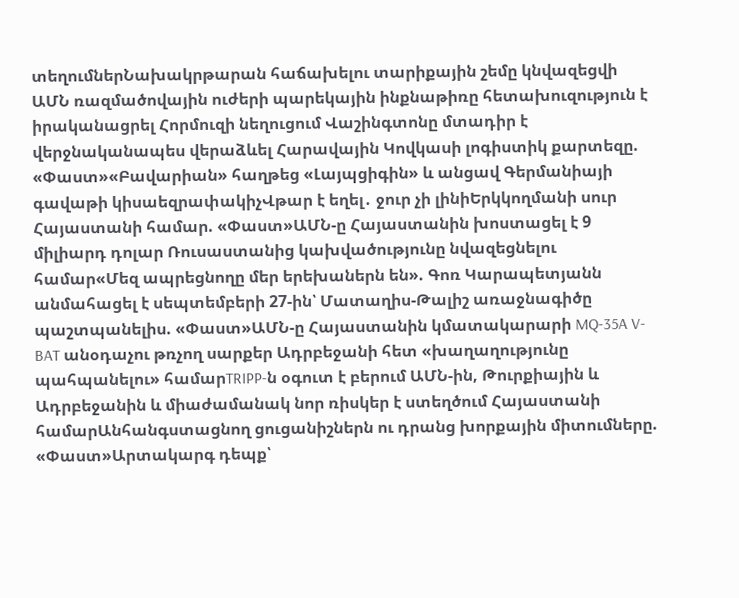տեղումներՆախակրթարան հաճախելու տարիքային շեմը կնվազեցվի ԱՄՆ ռազմածովային ուժերի պարեկային ինքնաթիռը հետախուզություն է իրականացրել Հորմուզի նեղուցում Վաշինգտոնը մտադիր է վերջնականապես վերաձևել Հարավային Կովկասի լոգիստիկ քարտեզը. «Փաստ»«Բավարիան» հաղթեց «Լայպցիգին» և անցավ Գերմանիայի գավաթի կիսաեզրափակիչՎթար է եղել․ ջուր չի լինիԵրկկողմանի սուր Հայաստանի համար. «Փաստ»ԱՄՆ-ը Հայաստանին խոստացել է 9 միլիարդ դոլար Ռուսաստանից կախվածությունը նվազեցնելու համար«Մեզ ապրեցնողը մեր երեխաներն են». Գոռ Կարապետյանն անմահացել է սեպտեմբերի 27-ին՝ Մատաղիս-Թալիշ առաջնագիծը պաշտպանելիս. «Փաստ»ԱՄՆ-ը Հայաստանին կմատակարարի MQ-35A V-BAT անօդաչու թռչող սարքեր Ադրբեջանի հետ «խաղաղությունը պահպանելու» համարTRIPP-ն օգուտ է բերում ԱՄՆ-ին, Թուրքիային և Ադրբեջանին և միաժամանակ նոր ռիսկեր է ստեղծում Հայաստանի համարԱնհանգստացնող ցուցանիշներն ու դրանց խորքային միտումները. «Փաստ»Արտակարգ դեպք՝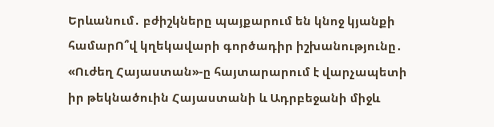Երևանում․ բժիշկները պայքարում են կնոջ կյանքի համարՈ՞վ կղեկավարի գործադիր իշխանությունը․ «Ուժեղ Հայաստան»-ը հայտարարում է վարչապետի իր թեկնածուին Հայաստանի և Ադրբեջանի միջև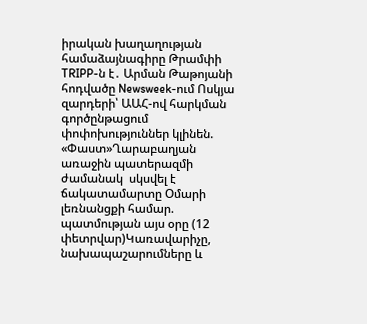իրական խաղաղության համաձայնագիրը Թրամփի TRIPP-ն է․ Արման Թաթոյանի հոդվածը Newsweek-ում Ոսկյա զարդերի՝ ԱԱՀ-ով հարկման գործընթացում փոփոխություններ կլինեն. «Փաստ»Ղարաբաղյան առաջին պատերազմի ժամանակ  սկսվել է ճակատամարտը Օմարի լեռնանցքի համար. պատմության այս օրը (12 փետրվար)Կառավարիչը, նախապաշարումները և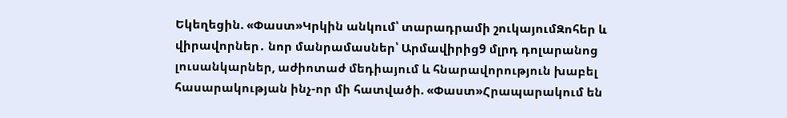Եկեղեցին. «Փաստ»Կրկին անկում՝ տարադրամի շուկայումԶոհեր և վիրավորներ․ նոր մանրամասներ՝ Արմավիրից9 մլրդ դոլարանոց լուսանկարներ, աժիոտաժ մեդիայում և հնարավորություն խաբել հասարակության ինչ-որ մի հատվածի. «Փաստ»Հրապարակում են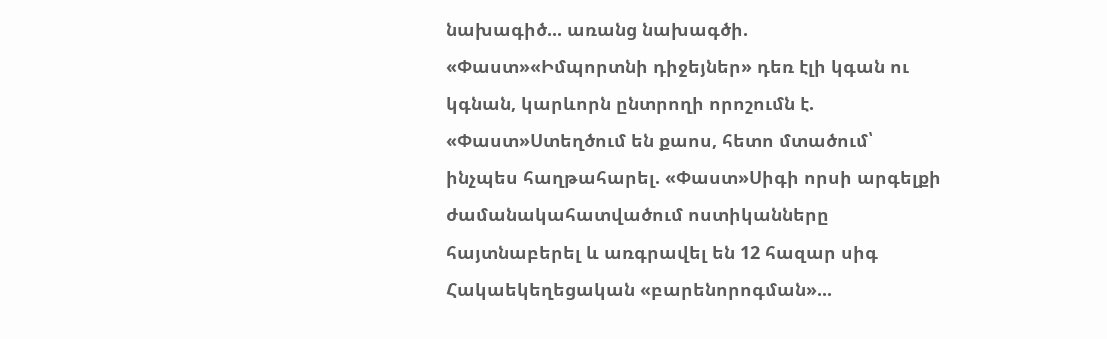նախագիծ... առանց նախագծի. «Փաստ»«Իմպորտնի դիջեյներ» դեռ էլի կգան ու կգնան, կարևորն ընտրողի որոշումն է. «Փաստ»Ստեղծում են քաոս, հետո մտածում՝ ինչպես հաղթահարել. «Փաստ»Սիգի որսի արգելքի ժամանակահատվածում ոստիկանները հայտնաբերել և առգրավել են 12 հազար սիգ Հակաեկեղեցական «բարենորոգման»...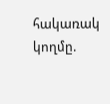հակառակ կողմը.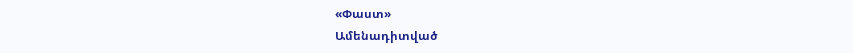«Փաստ»
Ամենադիտված